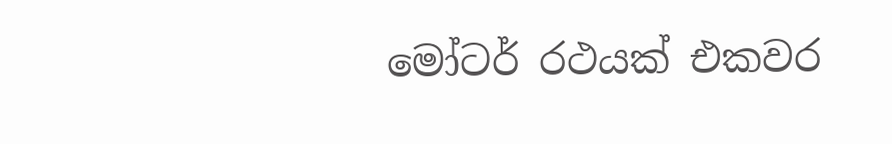මෝටර් රථයක් එකවර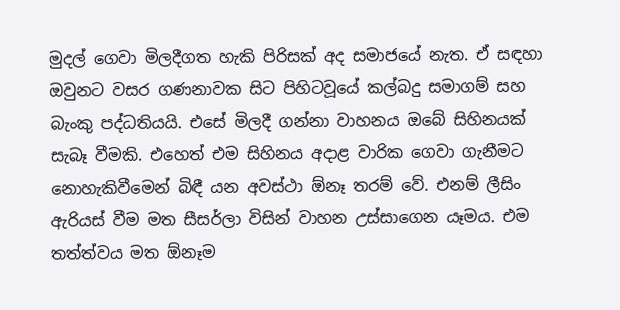මුදල් ගෙවා මිලදීගත හැකි පිරිසක් අද සමාජයේ නැත. ඒ සඳහා ඔවුනට වසර ගණනාවක සිට පිහිටවූයේ කල්බදු සමාගම් සහ බැංකු පද්ධතියයි. එසේ මිලදී ගන්නා වාහනය ඔබේ සිහිනයක් සැබෑ වීමකි. එහෙත් එම සිහිනය අදාළ වාරික ගෙවා ගැනීමට නොහැකිවීමෙන් බිඳී යන අවස්ථා ඕනෑ තරම් වේ. එනම් ලීසිං ඇරියස් වීම මත සීසර්ලා විසින් වාහන උස්සාගෙන යෑමය. එම තත්ත්වය මත ඕනෑම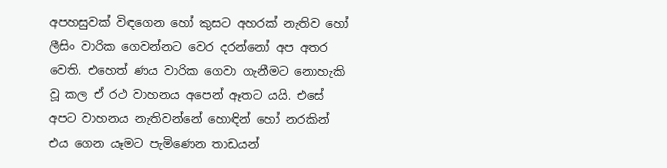අපහසුවක් විඳගෙන හෝ කුසට අහරක් නැතිව හෝ ලීසිං වාරික ගෙවන්නට වෙර දරන්නෝ අප අතර වෙති. එහෙත් ණය වාරික ගෙවා ගැනීමට නොහැකි වූ කල ඒ රථ වාහනය අපෙන් ඈතට යයි. එසේ අපට වාහනය නැතිවන්නේ හොඳින් හෝ නරකින් එය ගෙන යෑමට පැමිණෙන තාඩයන්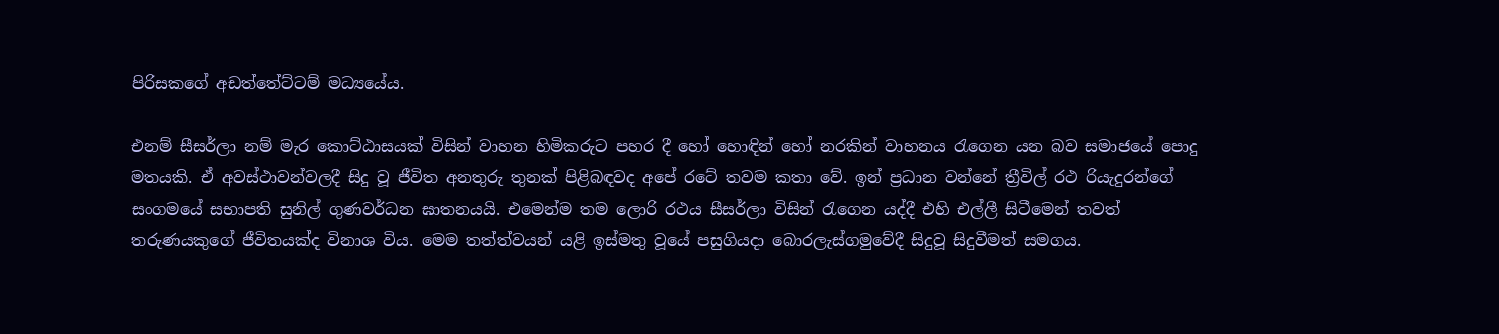පිරිසකගේ අඩත්තේට්ටම් මධ්‍යයේය.

එනම් සීසර්ලා නම් මැර කොට්ඨාසයක් විසින් වාහන හිමිකරුට පහර දී හෝ හොඳින් හෝ නරකින් වාහනය රැගෙන යන බව සමාජයේ පොදු මතයකි. ඒ අවස්ථාවන්වලදී සිදු වූ ජීවිත අනතුරු තුනක් පිළිබඳවද අපේ රටේ තවම කතා වේ. ඉන් ප්‍රධාන වන්නේ ත්‍රීවිල් රථ රියැදුරන්ගේ සංගමයේ සභාපති සුනිල් ගුණවර්ධන ඝාතනයයි. එමෙන්ම තම ලොරි රථය සීසර්ලා විසින් රැගෙන යද්දී එහි එල්ලී සිටීමෙන් තවත් තරුණයකුගේ ජීවිතයක්ද විනාශ විය. මෙම තත්ත්වයන් යළි ඉස්මතු වූයේ පසුගියදා බොරලැස්ගමුවේදී සිදුවූ සිදුවීමත් සමගය.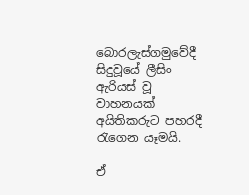බොරලැස්ගමුවේදී සිදුවූයේ ලීසිං ඇරියස් වූ වාහනයක් අයිතිකරුට පහරදී රැගෙන යෑමයි.

ඒ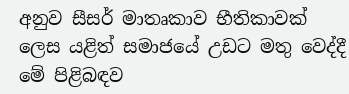අනුව සීසර් මාතෘකාව භීතිකාවක් ලෙස යළිත් සමාජයේ උඩට මතු වෙද්දී මේ පිළිබඳව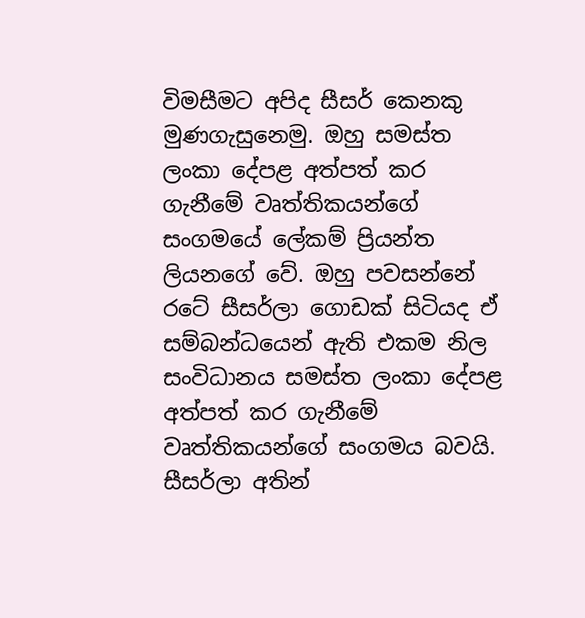විමසීමට අපිද සීසර් කෙනකු මුණගැසුනෙමු. ඔහු සමස්ත ලංකා දේපළ අත්පත් කර ගැනීමේ වෘත්තිකයන්ගේ සංගමයේ ලේකම් ප්‍රියන්ත ලියනගේ වේ. ඔහු පවසන්නේ රටේ සීසර්ලා ගොඩක් සිටියද ඒ සම්බන්ධයෙන් ඇති එකම නිල සංවිධානය සමස්ත ලංකා දේපළ අත්පත් කර ගැනීමේ වෘත්තිකයන්ගේ සංගමය බවයි. සීසර්ලා අතින්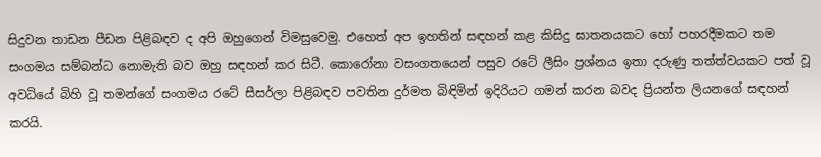සිදුවන තාඩන පීඩන පිළිබඳව ද අපි ඔහුගෙන් විමසුවෙමු. එහෙත් අප ඉහතින් සඳහන් කළ කිසිදු ඝාතනයකට හෝ පහරදීමකට තම සංගමය සම්බන්ධ නොමැති බව ඔහු සඳහන් කර සිටී. කොරෝනා වසංගතයෙන් පසුව රටේ ලීසිං ප්‍රශ්නය ඉතා දරුණු තත්ත්වයකට පත් වූ අවධියේ බිහි වූ තමන්ගේ සංගමය රටේ සීසර්ලා පිළිබඳව පවතින දුර්මත බිඳිමින් ඉදිරියට ගමන් කරන බවද ප්‍රියන්ත ලියනගේ සඳහන් කරයි.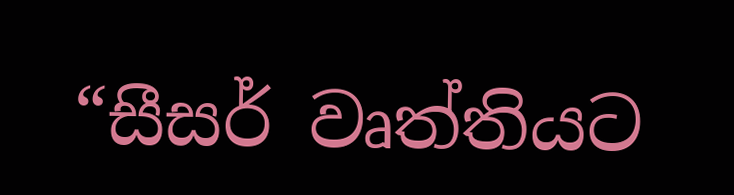“සීසර් වෘත්තියට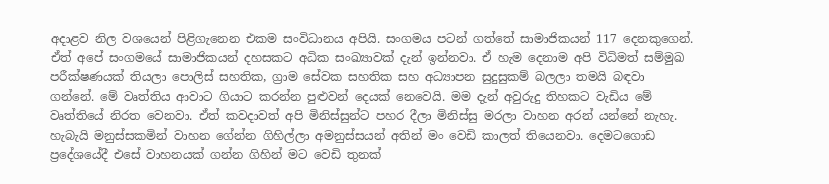අදාළව නිල වශයෙන් පිළිගැනෙන එකම සංවිධානය අපියි. සංගමය පටන් ගත්තේ සාමාජිකයන් 117 දෙනකුගෙන්. ඒත් අපේ සංගමයේ සාමාජිකයන් දහසකට අධික සංඛ්‍යාවක් දැන් ඉන්නවා. ඒ හැම දෙනාම අපි විධිමත් සම්මුඛ පරීක්ෂණයක් තියලා පොලිස් සහතික, ග්‍රාම සේවක සහතික සහ අධ්‍යාපන සුදුසුකම් බලලා තමයි බඳවා ගන්නේ. මේ වෘත්තිය ආවාට ගියාට කරන්න පුළුවන් දෙයක් නෙවෙයි. මම දැන් අවුරුදු තිහකට වැඩිය මේ වෘත්තියේ නිරත වෙනවා. ඒත් කවදාවත් අපි මිනිස්සුන්ට පහර දීලා මිනිස්සු මරලා වාහන අරන් යන්නේ නැහැ. හැබැයි මනුස්සකමින් වාහන ගේන්න ගිහිල්ලා අමනුස්සයන් අතින් මං වෙඩි කාලත් තියෙනවා. දෙමටගොඩ ප්‍රදේශයේදී එසේ වාහනයක් ගන්න ගිහින් මට වෙඩි තුනක්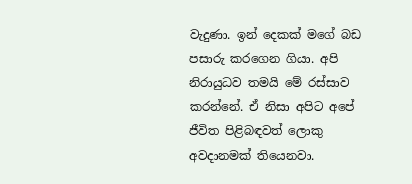වැදුණා. ඉන් දෙකක් මගේ බඩ පසාරු කරගෙන ගියා. අපි නිරායුධව තමයි මේ රස්සාව කරන්නේ. ඒ නිසා අපිට අපේ ජීවිත පිළිබඳවත් ලොකු අවදානමක් තියෙනවා.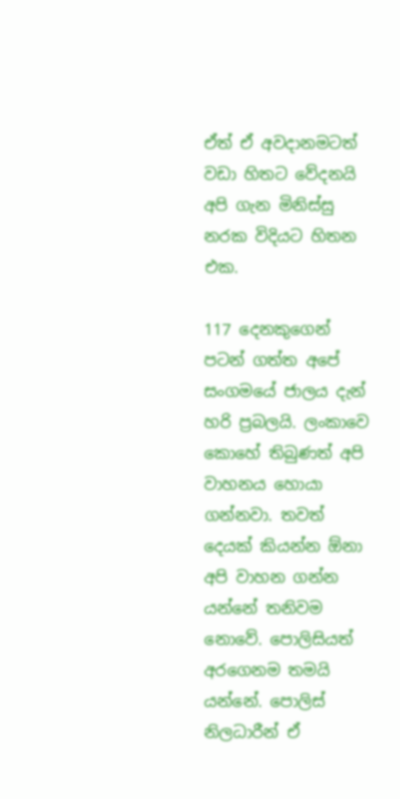ඒත් ඒ අවදානමටත් වඩා හිතට වේදනයි අපි ගැන මිනිස්සු නරක විදියට හිතන එක.

117 දෙනකුගෙන් පටන් ගත්ත අපේ සංගමයේ ජාලය දැන් හරි ප්‍රබලයි. ලංකාවෙ කොහේ තිබුණත් අපි වාහනය හොයා ගන්නවා. තවත් දෙයක් කියන්න ඕනා අපි වාහන ගන්න යන්නේ තනිවම නොවේ. පොලිසියත් අරගෙනම තමයි යන්නේ. පොලිස් නිලධාරීන් ඒ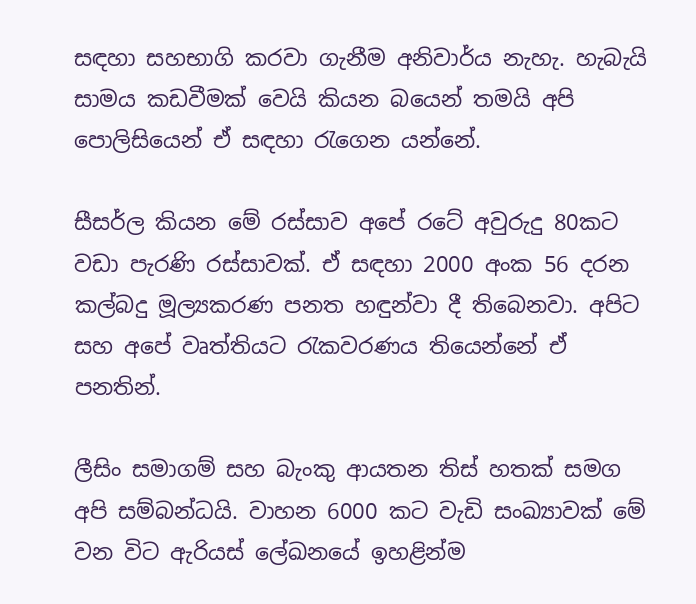සඳහා සහභාගි කරවා ගැනීම අනිවාර්ය නැහැ. හැබැයි සාමය කඩවීමක් වෙයි කියන බයෙන් තමයි අපි පොලිසියෙන් ඒ සඳහා රැගෙන යන්නේ.

සීසර්ල කියන මේ රස්සාව අපේ රටේ අවුරුදු 80කට වඩා පැරණි රස්සාවක්. ඒ සඳහා 2000 අංක 56 දරන කල්බදු මූල්‍යකරණ පනත හඳුන්වා දී තිබෙනවා. අපිට සහ අපේ වෘත්තියට රැකවරණය තියෙන්නේ ඒ පනතින්.

ලීසිං සමාගම් සහ බැංකු ආයතන තිස් හතක් සමග අපි සම්බන්ධයි. වාහන 6000 කට වැඩි සංඛ්‍යාවක් මේ වන විට ඇරියස් ලේඛනයේ ඉහළින්ම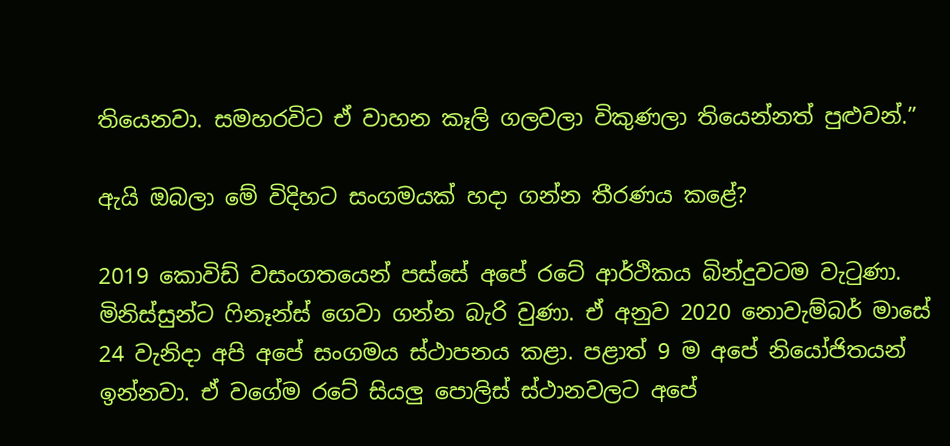තියෙනවා. සමහරවිට ඒ වාහන කෑලි ගලවලා විකුණලා තියෙන්නත් පුළුවන්.”

ඇයි ඔබලා මේ විදිහට සංගමයක් හදා ගන්න තීරණය කළේ?

2019 කොවිඩ් වසංගතයෙන් පස්සේ අපේ රටේ ආර්ථිකය බින්දුවටම වැටුණා. මිනිස්සුන්ට ෆිනෑන්ස් ගෙවා ගන්න බැරි වුණා. ඒ අනුව 2020 නොවැම්බර් මාසේ 24 වැනිදා අපි අපේ සංගමය ස්ථාපනය කළා. පළාත් 9 ම අපේ නියෝජිතයන් ඉන්නවා. ඒ වගේම රටේ සියලු පොලිස් ස්ථානවලට අපේ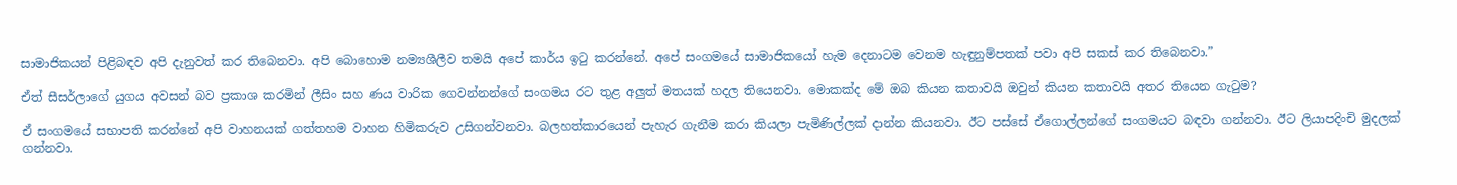සාමාජිකයන් පිළිබඳව අපි දැනුවත් කර තිබෙනවා. අපි බොහොම නම්‍යශීලීව තමයි අපේ කාර්ය ඉටු කරන්නේ. අපේ සංගමයේ සාමාජිකයෝ හැම දෙනාටම වෙනම හැඳුනුම්පතක් පවා අපි සකස් කර තිබෙනවා.”

ඒත් සීසර්ලාගේ යුගය අවසන් බව ප්‍රකාශ කරමින් ලීසිං සහ ණය වාරික ගෙවන්නන්ගේ සංගමය රට තුළ අලුත් මතයක් හදල තියෙනවා. මොකක්ද මේ ඔබ කියන කතාවයි ඔවුන් කියන කතාවයි අතර තියෙන ගැටුම?

ඒ සංගමයේ සභාපති කරන්නේ අපි වාහනයක් ගත්තහම වාහන හිමිකරුව උසිගන්වනවා. බලහත්කාරයෙන් පැහැර ගැනීම කරා කියලා පැමිණිල්ලක් දාන්න කියනවා. ඊට පස්සේ ඒගොල්ලන්ගේ සංගමයට බඳවා ගන්නවා. ඊට ලියාපදිංචි මුදලක් ගන්නවා.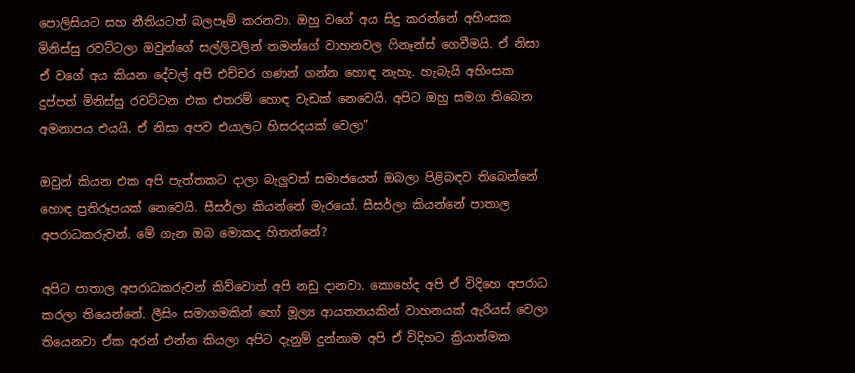පොලිසියට සහ නීතියටත් බලපෑම් කරනවා. ඔහු වගේ අය සිදු කරන්නේ අහිංසක මිනිස්සු රවට්ටලා ඔවුන්ගේ සල්ලිවලින් තමන්ගේ වාහනවල ෆිනෑන්ස් ගෙවීමයි. ඒ නිසා ඒ වගේ අය කියන දේවල් අපි එච්චර ගණන් ගන්න හොඳ නැහැ. හැබැයි අහිංසක දුප්පත් මිනිස්සු රවට්ටන එක එතරම් හොඳ වැඩක් නෙවෙයි. අපිට ඔහු සමග තිබෙන අමනාපය එයයි. ඒ නිසා අපව එයාලට හිසරදයක් වෙලා”

ඔවුන් කියන එක අපි පැත්තකට දාලා බැලුවත් සමාජයෙත් ඔබලා පිළිබඳව තිබෙන්නේ හොඳ ප්‍රතිරූපයක් නෙවෙයි. සීසර්ලා කියන්නේ මැරයෝ. සීසර්ලා කියන්නේ පාතාල අපරාධකරුවන්. මේ ගැන ඔබ මොකද හිතන්නේ?

අපිට පාතාල අපරාධකරුවන් කිව්වොත් අපි නඩු දානවා. කොහේද අපි ඒ විදිහෙ අපරාධ කරලා තියෙන්නේ. ලීසිං සමාගමකින් හෝ මූල්‍ය ආයතනයකින් වාහනයක් ඇරියස් වෙලා තියෙනවා ඒක අරන් එන්න කියලා අපිට දැනුම් දුන්නාම අපි ඒ විදිහට ක්‍රියාත්මක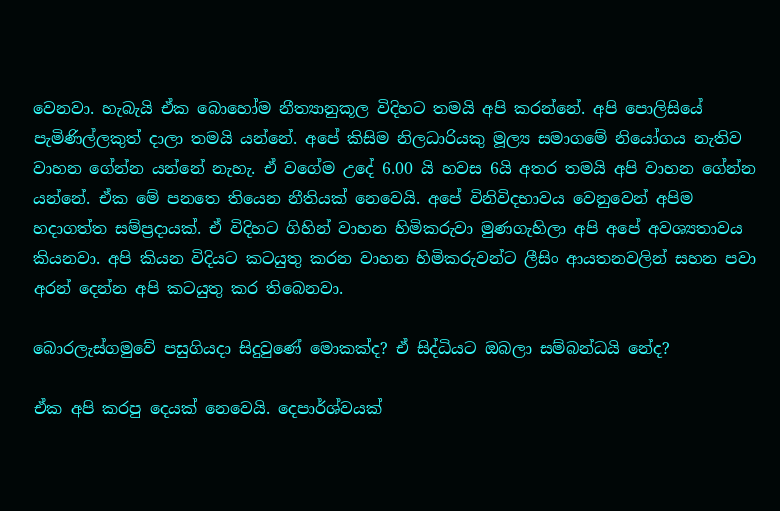වෙනවා. හැබැයි ඒක බොහෝම නීත්‍යානුකූල විදිහට තමයි අපි කරන්නේ. අපි පොලිසියේ පැමිණිල්ලකුත් දාලා තමයි යන්නේ. අපේ කිසිම නිලධාරියකු මූල්‍ය සමාගමේ නියෝගය නැතිව වාහන ගේන්න යන්නේ නැහැ. ඒ වගේම උදේ 6.00 යි හවස 6යි අතර තමයි අපි වාහන ගේන්න යන්නේ. ඒක මේ පනතෙ තියෙන නීතියක් නෙවෙයි. අපේ විනිවිදභාවය වෙනුවෙන් අපිම හදාගත්ත සම්ප්‍රදායක්. ඒ විදිහට ගිහින් වාහන හිමිකරුවා මුණගැහිලා අපි අපේ අවශ්‍යතාවය කියනවා. අපි කියන විදියට කටයුතු කරන වාහන හිමිකරුවන්ට ලීසිං ආයතනවලින් සහන පවා අරන් දෙන්න අපි කටයුතු කර තිබෙනවා.

බොරලැස්ගමුවේ පසුගියදා සිදුවුණේ මොකක්ද? ඒ සිද්ධියට ඔබලා සම්බන්ධයි නේද?

ඒක අපි කරපු දෙයක් නෙවෙයි. දෙපාර්ශ්වයක්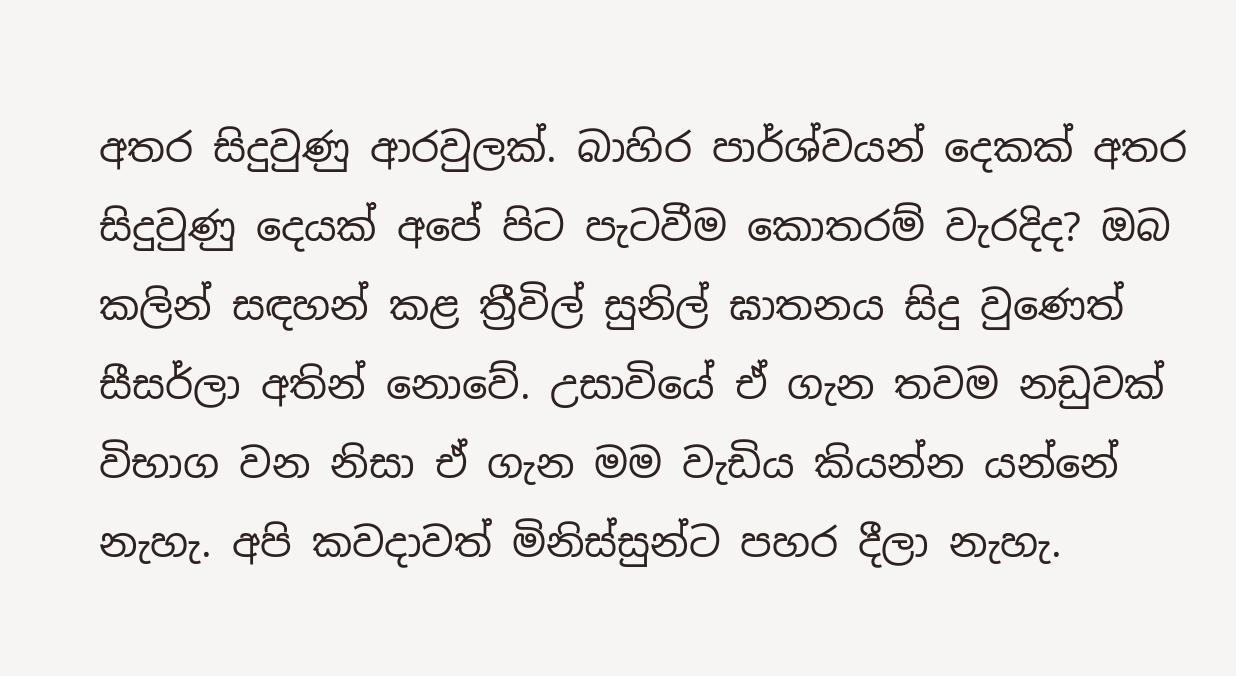අතර සිදුවුණු ආරවුලක්. බාහිර පාර්ශ්වයන් දෙකක් අතර සිදුවුණු දෙයක් අපේ පිට පැටවීම කොතරම් වැරදිද? ඔබ කලින් සඳහන් කළ ත්‍රීවිල් සුනිල් ඝාතනය සිදු වුණෙත් සීසර්ලා අතින් නොවේ. උසාවියේ ඒ ගැන තවම නඩුවක් විභාග වන නිසා ඒ ගැන මම වැඩිය කියන්න යන්නේ නැහැ. අපි කවදාවත් මිනිස්සුන්ට පහර දීලා නැහැ.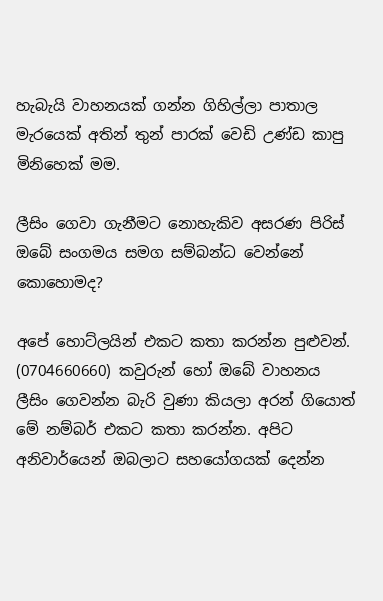හැබැයි වාහනයක් ගන්න ගිහිල්ලා පාතාල මැරයෙක් අතින් තුන් පාරක් වෙඩි උණ්ඩ කාපු මිනිහෙක් මම.

ලීසිං ගෙවා ගැනීමට නොහැකිව අසරණ පිරිස් ඔබේ සංගමය සමග සම්බන්ධ වෙන්නේ කොහොමද?

අපේ හොට්ලයින් එකට කතා කරන්න පුළුවන්. (0704660660) කවුරුන් හෝ ඔබේ වාහනය ලීසිං ගෙවන්න බැරි වුණා කියලා අරන් ගියොත් මේ නම්බර් එකට කතා කරන්න. අපිට අනිවාර්යෙන් ඔබලාට සහයෝගයක් දෙන්න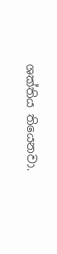ශක්තිය තියෙනවා.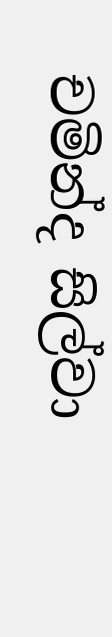චමින්ද සිල්වා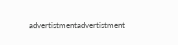advertistmentadvertistment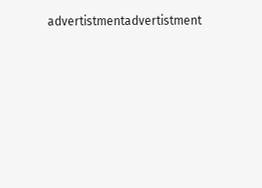advertistmentadvertistment